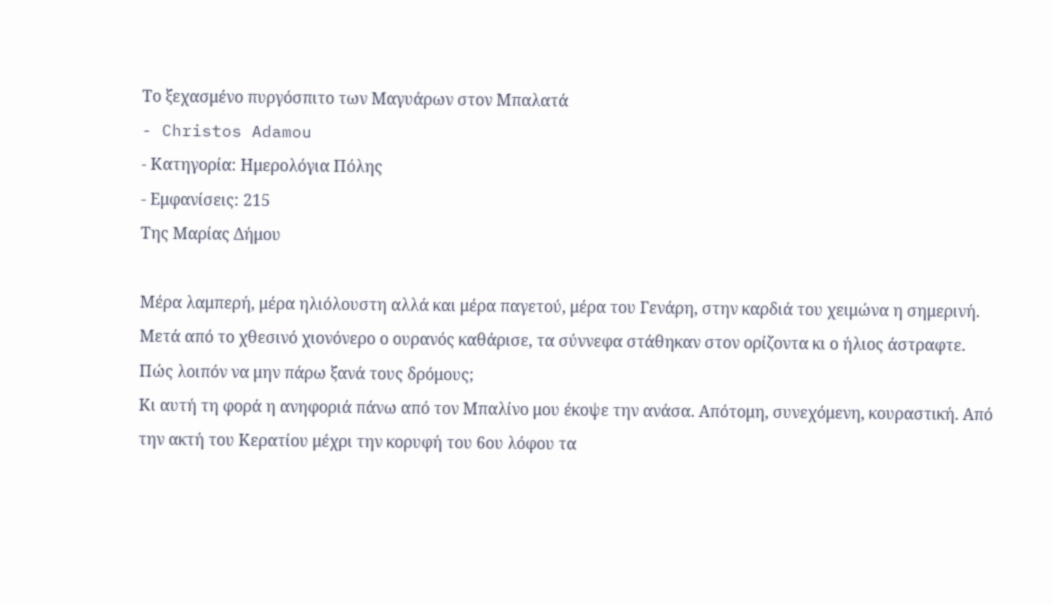Το ξεχασμένο πυργόσπιτο των Μαγυάρων στον Μπαλατά
- Christos Adamou
- Κατηγορία: Ημερολόγια Πόλης
- Εμφανίσεις: 215
Της Μαρίας Δήμου

Μέρα λαμπερή, μέρα ηλιόλουστη αλλά και μέρα παγετού, μέρα του Γενάρη, στην καρδιά του χειμώνα η σημερινή. Μετά από το χθεσινό χιονόνερο ο ουρανός καθάρισε, τα σύννεφα στάθηκαν στον ορίζοντα κι ο ήλιος άστραφτε. Πώς λοιπόν να μην πάρω ξανά τους δρόμους;
Κι αυτή τη φορά η ανηφοριά πάνω από τον Μπαλίνο μου έκοψε την ανάσα. Απότομη, συνεχόμενη, κουραστική. Από την ακτή του Κερατίου μέχρι την κορυφή του 6ου λόφου τα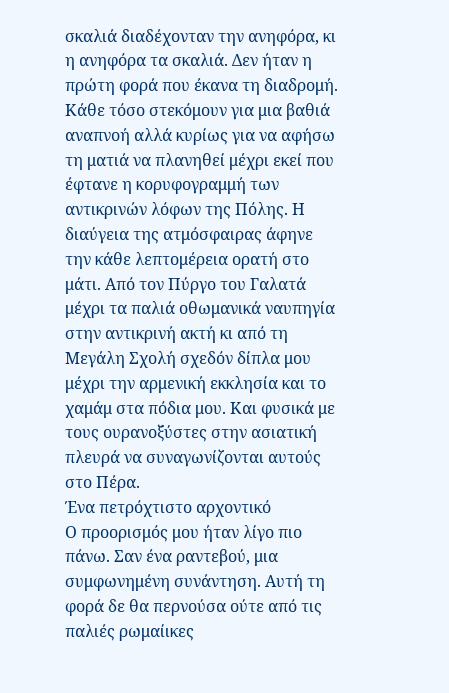σκαλιά διαδέχονταν την ανηφόρα, κι η ανηφόρα τα σκαλιά. Δεν ήταν η πρώτη φορά που έκανα τη διαδρομή. Κάθε τόσο στεκόμουν για μια βαθιά αναπνοή αλλά κυρίως για να αφήσω τη ματιά να πλανηθεί μέχρι εκεί που έφτανε η κορυφογραμμή των αντικρινών λόφων της Πόλης. Η διαύγεια της ατμόσφαιρας άφηνε την κάθε λεπτομέρεια ορατή στο μάτι. Από τον Πύργο του Γαλατά μέχρι τα παλιά οθωμανικά ναυπηγία στην αντικρινή ακτή κι από τη Μεγάλη Σχολή σχεδόν δίπλα μου μέχρι την αρμενική εκκλησία και το χαμάμ στα πόδια μου. Και φυσικά με τους ουρανοξύστες στην ασιατική πλευρά να συναγωνίζονται αυτούς στο Πέρα.
Ένα πετρόχτιστο αρχοντικό
Ο προορισμός μου ήταν λίγο πιο πάνω. Σαν ένα ραντεβού, μια συμφωνημένη συνάντηση. Αυτή τη φορά δε θα περνούσα ούτε από τις παλιές ρωμαίικες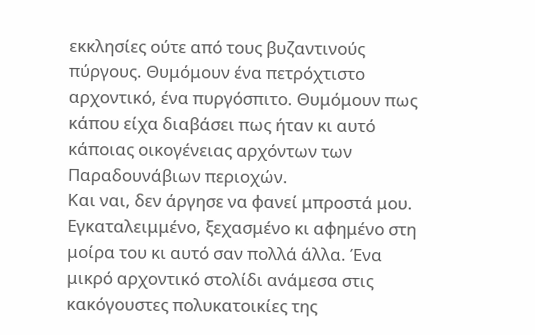εκκλησίες ούτε από τους βυζαντινούς πύργους. Θυμόμουν ένα πετρόχτιστο αρχοντικό, ένα πυργόσπιτο. Θυμόμουν πως κάπου είχα διαβάσει πως ήταν κι αυτό κάποιας οικογένειας αρχόντων των Παραδουνάβιων περιοχών.
Και ναι, δεν άργησε να φανεί μπροστά μου. Εγκαταλειμμένο, ξεχασμένο κι αφημένο στη μοίρα του κι αυτό σαν πολλά άλλα. Ένα μικρό αρχοντικό στολίδι ανάμεσα στις κακόγουστες πολυκατοικίες της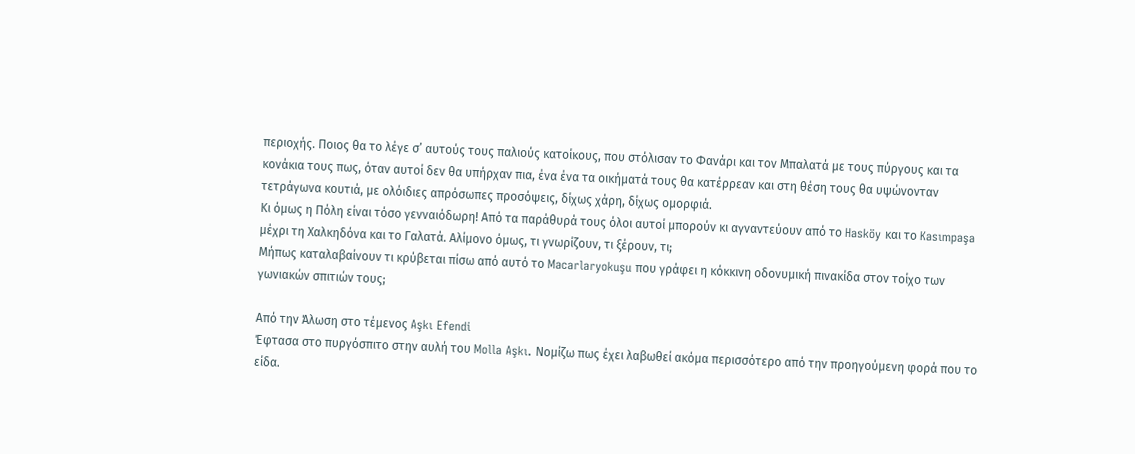περιοχής. Ποιος θα το λέγε σ’ αυτούς τους παλιούς κατοίκους, που στόλισαν το Φανάρι και τον Μπαλατά με τους πύργους και τα κονάκια τους πως, όταν αυτοί δεν θα υπήρχαν πια, ένα ένα τα οικήματά τους θα κατέρρεαν και στη θέση τους θα υψώνονταν τετράγωνα κουτιά, με ολόιδιες απρόσωπες προσόψεις, δίχως χάρη, δίχως ομορφιά.
Κι όμως η Πόλη είναι τόσο γενναιόδωρη! Από τα παράθυρά τους όλοι αυτοί μπορούν κι αγναντεύουν από το Hasköy και το Kasımpaşa μέχρι τη Χαλκηδόνα και το Γαλατά. Αλίμονο όμως, τι γνωρίζουν, τι ξέρουν, τι;
Μήπως καταλαβαίνουν τι κρύβεται πίσω από αυτό το Macarlaryokuşu που γράφει η κόκκινη οδονυμική πινακίδα στον τοίχο των γωνιακών σπιτιών τους;

Από την Άλωση στο τέμενος Aşkı Efendi
Έφτασα στο πυργόσπιτο στην αυλή του Molla Aşkı. Νομίζω πως έχει λαβωθεί ακόμα περισσότερο από την προηγούμενη φορά που το είδα.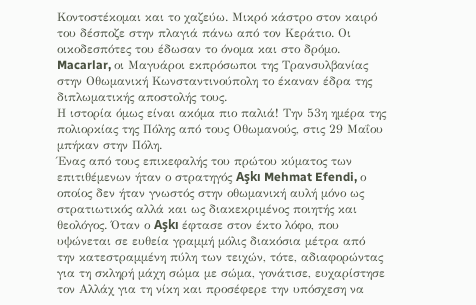Κοντοστέκομαι και το χαζεύω. Μικρό κάστρο στον καιρό του δέσποζε στην πλαγιά πάνω από τον Κεράτιο. Οι οικοδεσπότες του έδωσαν το όνομα και στο δρόμο. Macarlar, οι Μαγυάροι εκπρόσωποι της Τρανσυλβανίας στην Οθωμανική Κωνσταντινούπολη το έκαναν έδρα της διπλωματικής αποστολής τους.
Η ιστορία όμως είναι ακόμα πιο παλιά! Την 53η ημέρα της πολιορκίας της Πόλης από τους Οθωμανούς, στις 29 Μαΐου μπήκαν στην Πόλη.
Ένας από τους επικεφαλής του πρώτου κύματος των επιτιθέμενων ήταν ο στρατηγός Aşkı Mehmat Efendi, ο οποίος δεν ήταν γνωστός στην οθωμανική αυλή μόνο ως στρατιωτικός αλλά και ως διακεκριμένος ποιητής και θεολόγος. Όταν ο Aşkı έφτασε στον έκτο λόφο, που υψώνεται σε ευθεία γραμμή μόλις διακόσια μέτρα από την κατεστραμμένη πύλη των τειχών, τότε, αδιαφορώντας για τη σκληρή μάχη σώμα με σώμα, γονάτισε, ευχαρίστησε τον Αλλάχ για τη νίκη και προσέφερε την υπόσχεση να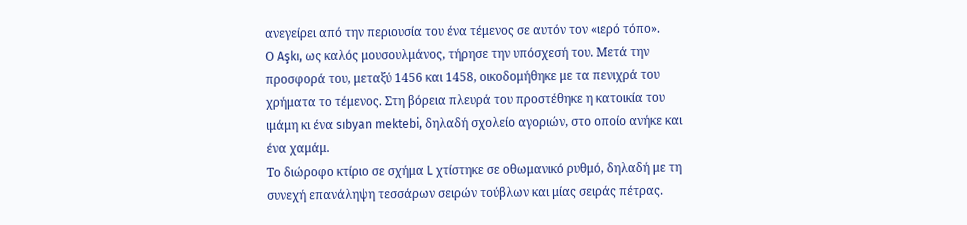ανεγείρει από την περιουσία του ένα τέμενος σε αυτόν τον «ιερό τόπο».
Ο Aşkı, ως καλός μουσουλμάνος, τήρησε την υπόσχεσή του. Μετά την προσφορά του, μεταξύ 1456 και 1458, οικοδομήθηκε με τα πενιχρά του χρήματα το τέμενος. Στη βόρεια πλευρά του προστέθηκε η κατοικία του ιμάμη κι ένα sıbyan mektebi, δηλαδή σχολείο αγοριών, στο οποίο ανήκε και ένα χαμάμ.
Το διώροφο κτίριο σε σχήμα L χτίστηκε σε οθωμανικό ρυθμό, δηλαδή με τη συνεχή επανάληψη τεσσάρων σειρών τούβλων και μίας σειράς πέτρας.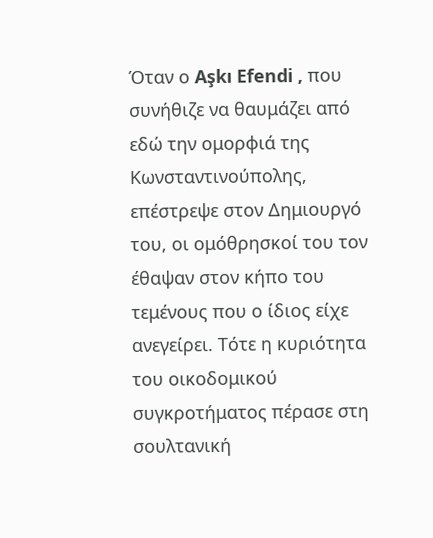Όταν ο Aşkı Efendi , που συνήθιζε να θαυμάζει από εδώ την ομορφιά της Κωνσταντινούπολης, επέστρεψε στον Δημιουργό του, οι ομόθρησκοί του τον έθαψαν στον κήπο του τεμένους που ο ίδιος είχε ανεγείρει. Τότε η κυριότητα του οικοδομικού συγκροτήματος πέρασε στη σουλτανική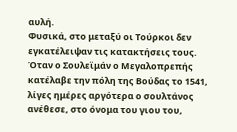αυλή.
Φυσικά, στο μεταξύ οι Τούρκοι δεν εγκατέλειψαν τις κατακτήσεις τους. Όταν ο Σουλεϊμάν ο Μεγαλοπρεπής κατέλαβε την πόλη της Βούδας το 1541, λίγες ημέρες αργότερα ο σουλτάνος ανέθεσε, στο όνομα του γιου του,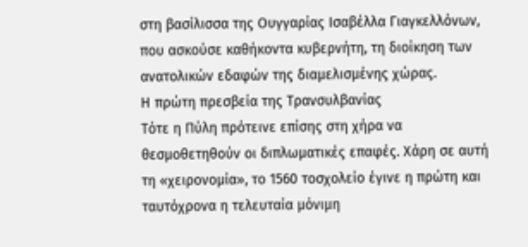στη βασίλισσα της Ουγγαρίας Ισαβέλλα Γιαγκελλόνων, που ασκούσε καθήκοντα κυβερνήτη, τη διοίκηση των ανατολικών εδαφών της διαμελισμένης χώρας.
Η πρώτη πρεσβεία της Τρανσυλβανίας
Τότε η Πύλη πρότεινε επίσης στη χήρα να θεσμοθετηθούν οι διπλωματικές επαφές. Χάρη σε αυτή τη «χειρονομία», το 1560 τοσχολείο έγινε η πρώτη και ταυτόχρονα η τελευταία μόνιμη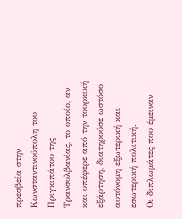πρεσβεία στην Κωνσταντινούπολη του Πριγκιπάτου της Τρανσυλβανίας, το οποίο, αν και υπέφερε από την τουρκική εξάρτηση, διατηρούσε ωστόσο αυτόνομη εξωτερική και εσωτερική πολιτική.
Οι διπλωμάτες που έμειναν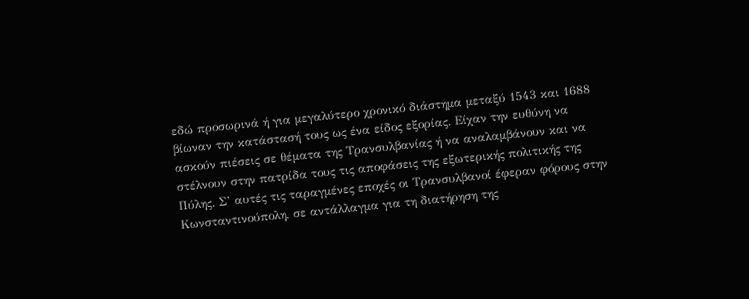εδώ προσωρινά ή για μεγαλύτερο χρονικό διάστημα μεταξύ 1543 και 1688 βίωναν την κατάστασή τους ως ένα είδος εξορίας. Είχαν την ευθύνη να ασκούν πιέσεις σε θέματα της Τρανσυλβανίας ή να αναλαμβάνουν και να στέλνουν στην πατρίδα τους τις αποφάσεις της εξωτερικής πολιτικής της Πύλης. Σ’ αυτές τις ταραγμένες εποχές οι Τρανσυλβανοί έφεραν φόρους στην Κωνσταντινούπολη, σε αντάλλαγμα για τη διατήρηση της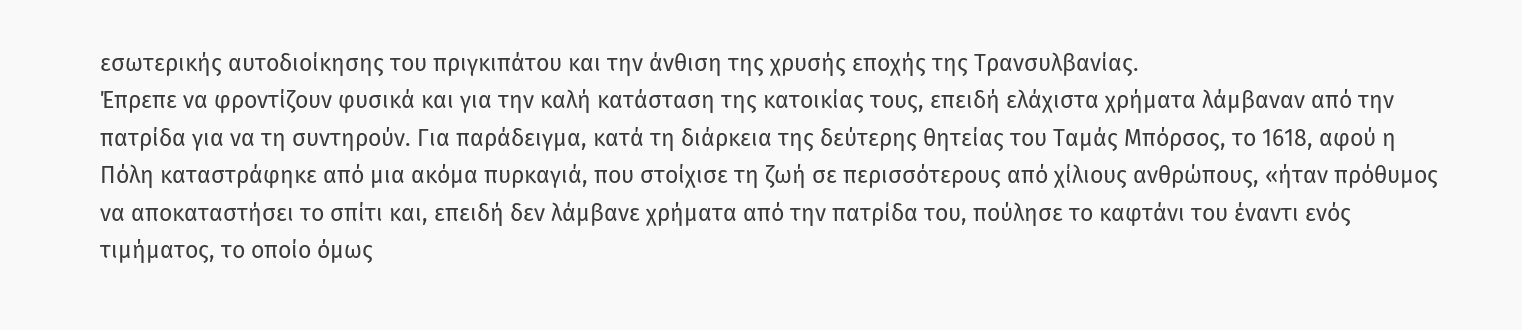εσωτερικής αυτοδιοίκησης του πριγκιπάτου και την άνθιση της χρυσής εποχής της Τρανσυλβανίας.
Έπρεπε να φροντίζουν φυσικά και για την καλή κατάσταση της κατοικίας τους, επειδή ελάχιστα χρήματα λάμβαναν από την πατρίδα για να τη συντηρούν. Για παράδειγμα, κατά τη διάρκεια της δεύτερης θητείας του Ταμάς Μπόρσος, το 1618, αφού η Πόλη καταστράφηκε από μια ακόμα πυρκαγιά, που στοίχισε τη ζωή σε περισσότερους από χίλιους ανθρώπους, «ήταν πρόθυμος να αποκαταστήσει το σπίτι και, επειδή δεν λάμβανε χρήματα από την πατρίδα του, πούλησε το καφτάνι του έναντι ενός τιμήματος, το οποίο όμως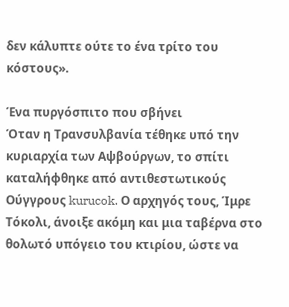δεν κάλυπτε ούτε το ένα τρίτο του κόστους».

Ένα πυργόσπιτο που σβήνει
Όταν η Τρανσυλβανία τέθηκε υπό την κυριαρχία των Αψβούργων, το σπίτι καταλήφθηκε από αντιθεστωτικούς Ούγγρους kurucok. Ο αρχηγός τους, Ίμρε Τόκολι, άνοιξε ακόμη και μια ταβέρνα στο θολωτό υπόγειο του κτιρίου, ώστε να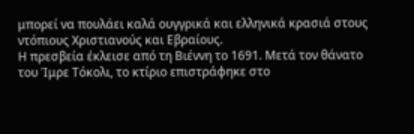μπορεί να πουλάει καλά ουγγρικά και ελληνικά κρασιά στους ντόπιους Χριστιανούς και Εβραίους.
Η πρεσβεία έκλεισε από τη Βιέννη το 1691. Μετά τον θάνατο του Ίμρε Τόκολι, το κτίριο επιστράφηκε στο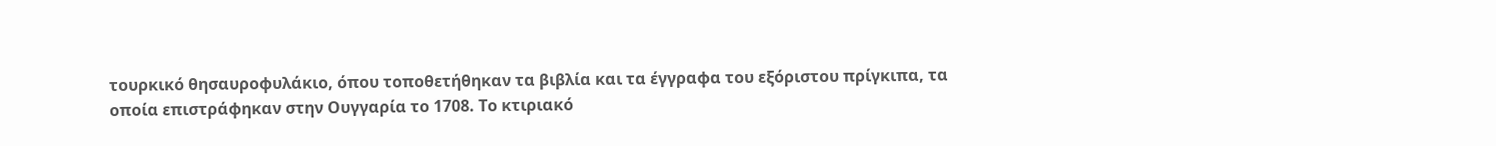τουρκικό θησαυροφυλάκιο, όπου τοποθετήθηκαν τα βιβλία και τα έγγραφα του εξόριστου πρίγκιπα, τα οποία επιστράφηκαν στην Ουγγαρία το 1708. Το κτιριακό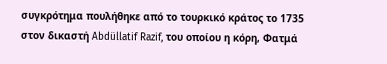συγκρότημα πουλήθηκε από το τουρκικό κράτος το 1735 στον δικαστή Abdüllatif Razif, του οποίου η κόρη, Φατμά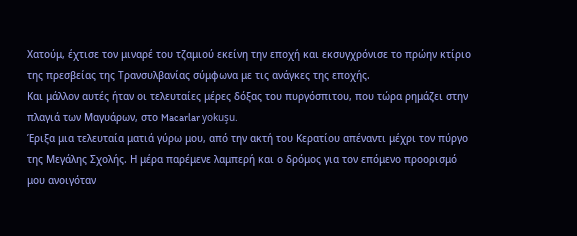Χατούμ, έχτισε τον μιναρέ του τζαμιού εκείνη την εποχή και εκσυγχρόνισε το πρώην κτίριο της πρεσβείας της Τρανσυλβανίας σύμφωνα με τις ανάγκες της εποχής.
Και μάλλον αυτές ήταν οι τελευταίες μέρες δόξας του πυργόσπιτου, που τώρα ρημάζει στην πλαγιά των Μαγυάρων, στο Macarlar yokuşu.
Έριξα μια τελευταία ματιά γύρω μου, από την ακτή του Κερατίου απέναντι μέχρι τον πύργο της Μεγάλης Σχολής. Η μέρα παρέμενε λαμπερή και ο δρόμος για τον επόμενο προορισμό μου ανοιγόταν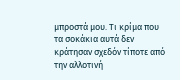μπροστά μου. Τι κρίμα που τα σοκάκια αυτά δεν κράτησαν σχεδόν τίποτε από την αλλοτινή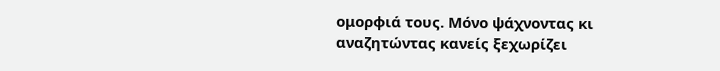ομορφιά τους. Μόνο ψάχνοντας κι αναζητώντας κανείς ξεχωρίζει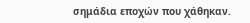σημάδια εποχών που χάθηκαν.